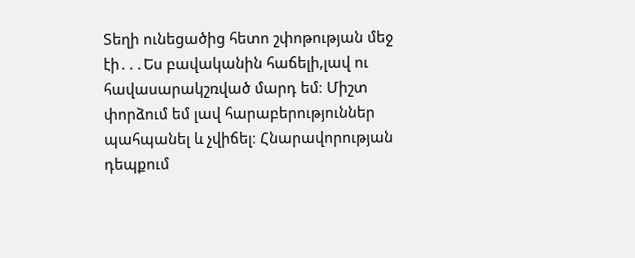Տեղի ունեցածից հետո շփոթության մեջ էի․․․Ես բավականին հաճելի,լավ ու հավասարակշռված մարդ եմ։ Միշտ փորձում եմ լավ հարաբերություններ պահպանել և չվիճել։ Հնարավորության դեպքում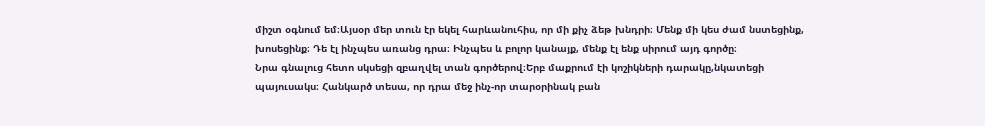միշտ օգնում եմ։Այսօր մեր տուն էր եկել հարևանուհիս, որ մի քիչ ձեթ խնդրի։ Մենք մի կես ժամ նստեցինք, խոսեցինք։ Դե էլ ինչպես առանց դրա։ Ինչպես և բոլոր կանայք, մենք էլ ենք սիրում այդ գործը։
Նրա գնալուց հետո սկսեցի զբաղվել տան գործերով։Երբ մաքրում էի կոշիկների դարակը,նկատեցի պայուսակս։ Հանկարծ տեսա, որ դրա մեջ ինչ-որ տարօրինակ բան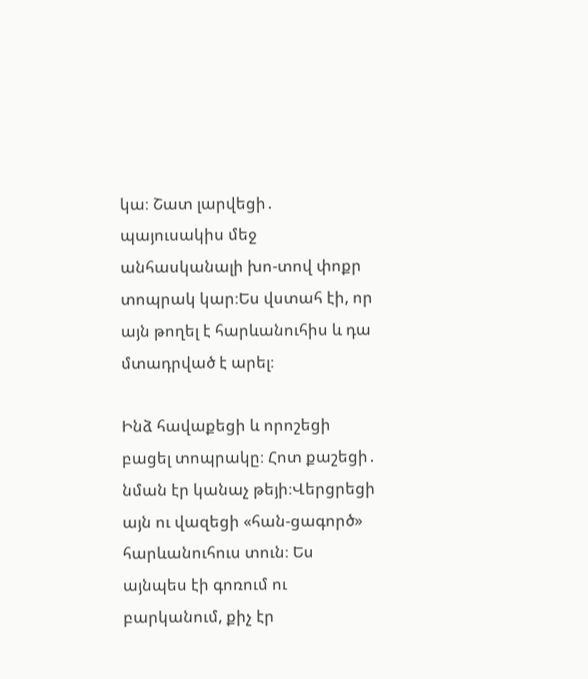կա։ Շատ լարվեցի․ պայուսակիս մեջ անհասկանալի խո-տով փոքր տոպրակ կար։Ես վստահ էի, որ այն թողել է հարևանուհիս և դա մտադրված է արել։

Ինձ հավաքեցի և որոշեցի բացել տոպրակը։ Հոտ քաշեցի․ նման էր կանաչ թեյի։Վերցրեցի այն ու վազեցի «հան-ցագործ» հարևանուհուս տուն։ Ես այնպես էի գոռում ու բարկանում, քիչ էր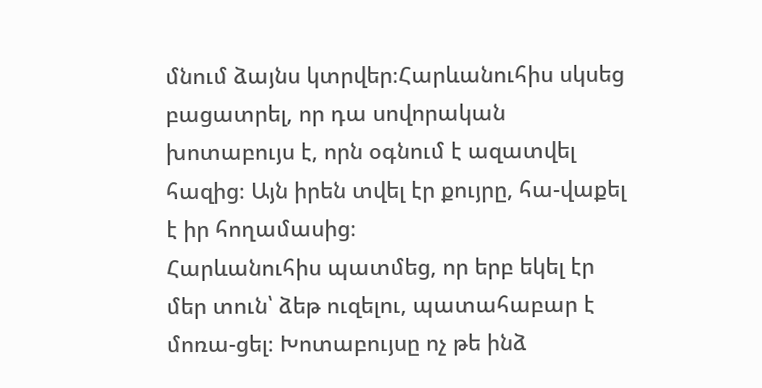մնում ձայնս կտրվեր։Հարևանուհիս սկսեց բացատրել, որ դա սովորական խոտաբույս է, որն օգնում է ազատվել հազից։ Այն իրեն տվել էր քույրը, հա-վաքել է իր հողամասից։
Հարևանուհիս պատմեց, որ երբ եկել էր մեր տուն՝ ձեթ ուզելու, պատահաբար է մոռա-ցել։ Խոտաբույսը ոչ թե ինձ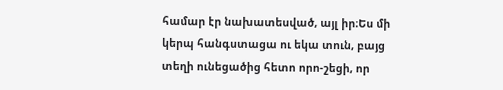համար էր նախատեսված, այլ իր։Ես մի կերպ հանգստացա ու եկա տուն, բայց տեղի ունեցածից հետո որո-շեցի, որ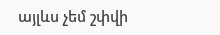այլևս չեմ շփվի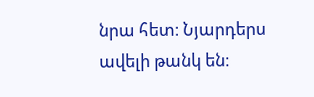նրա հետ։ Նյարդերս ավելի թանկ են։